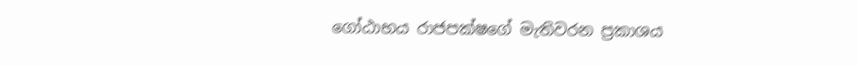ගෝඨාභය රාජපක්ෂගේ මැතිවරන ප්‍රකාශය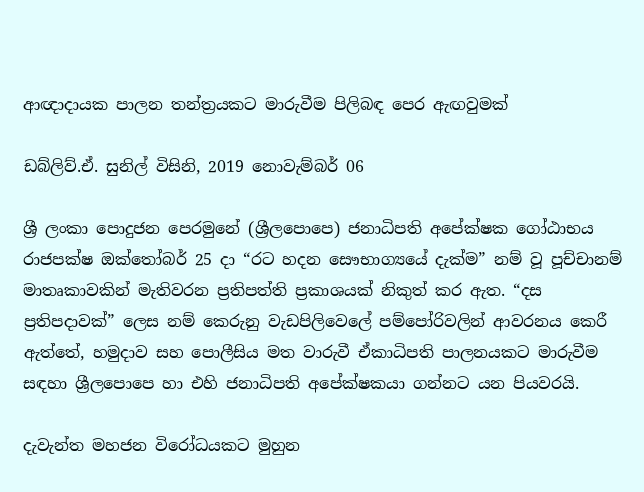ආඥාදායක පාලන තන්ත්‍රයකට මාරුවීම පිලිබඳ පෙර ඇඟවුමක්

ඩබ්ලිව්.ඒ. සුනිල් විසිනි, 2019 නොවැම්බර් 06

ශ්‍රී ලංකා පොදුජන පෙරමුනේ (ශ්‍රීලපොපෙ) ජනාධිපති අපේක්ෂක ගෝඨාභය රාජපක්ෂ ඔක්තෝබර් 25 දා “රට හදන සෞභාග්‍යයේ දැක්ම” නම් වූ පූච්චානම් මාතෘකාවකින් මැතිවරන ප්‍රතිපත්ති ප්‍රකාශයක් නිකුත් කර ඇත. “දස ප්‍රතිපදාවක්” ලෙස නම් කෙරුනු වැඩපිලිවෙලේ පම්පෝරිවලින් ආවරනය කෙරී ඇත්තේ, හමුදාව සහ පොලීසිය මත වාරුවී ඒකාධිපති පාලනයකට මාරුවීම සඳහා ශ්‍රීලපොපෙ හා එහි ජනාධිපති අපේක්ෂකයා ගන්නට යන පියවරයි.

දැවැන්ත මහජන විරෝධයකට මුහුන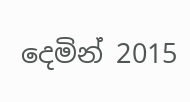දෙමින් 2015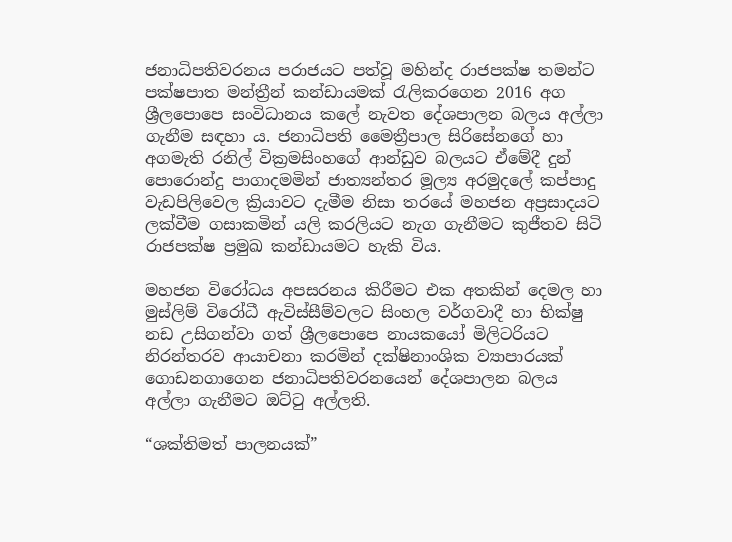ජනාධිපතිවරනය පරාජයට පත්වූ මහින්ද රාජපක්ෂ තමන්ට පක්ෂපාත මන්ත්‍රීන් කන්ඩායමක් රැලිකරගෙන 2016 අග ශ්‍රීලපොපෙ සංවිධානය කලේ නැවත දේශපාලන බලය අල්ලා ගැනීම සඳහා ය. ජනාධිපති මෛත්‍රීපාල සිරිසේනගේ හා අගමැති රනිල් වික්‍රමසිංහගේ ආන්ඩුව බලයට ඒමේදී දුන් පොරොන්දු පාගාදමමින් ජාත්‍යන්තර මූල්‍ය අරමුදලේ කප්පාදු වැඩපිලිවෙල ක්‍රියාවට දැමීම නිසා තරයේ මහජන අප්‍රසාදයට ලක්වීම ගසාකමින් යලි කරලියට නැග ගැනීමට කුජීතව සිටි රාජපක්ෂ ප්‍රමුඛ කන්ඩායමට හැකි විය.

මහජන විරෝධය අපසරනය කිරීමට එක අතකින් දෙමල හා මුස්ලිම් විරෝධී ඇවිස්සීම්වලට සිංහල වර්ගවාදී හා භික්ෂු නඩ උසිගන්වා ගත් ශ්‍රීලපොපෙ නායකයෝ මිලිටරියට නිරන්තරව ආයාචනා කරමින් දක්ෂිනාංශික ව්‍යාපාරයක් ගොඩනගාගෙන ජනාධිපතිවරනයෙන් දේශපාලන බලය අල්ලා ගැනීමට ඔට්ටු අල්ලති.

“ශක්තිමත් පාලනයක්”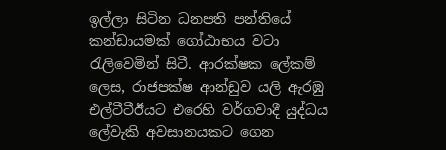ඉල්ලා සිටින ධනපති පන්තියේ කන්ඩායමක් ගෝඨාභය වටා රැලිවෙමින් සිටී. ආරක්ෂක ලේකම් ලෙස, රාජපක්ෂ ආන්ඩුව යලි ඇරඹු එල්ටීටීඊයට එරෙහි වර්ගවාදී යුද්ධය ලේවැකි අවසානයකට ගෙන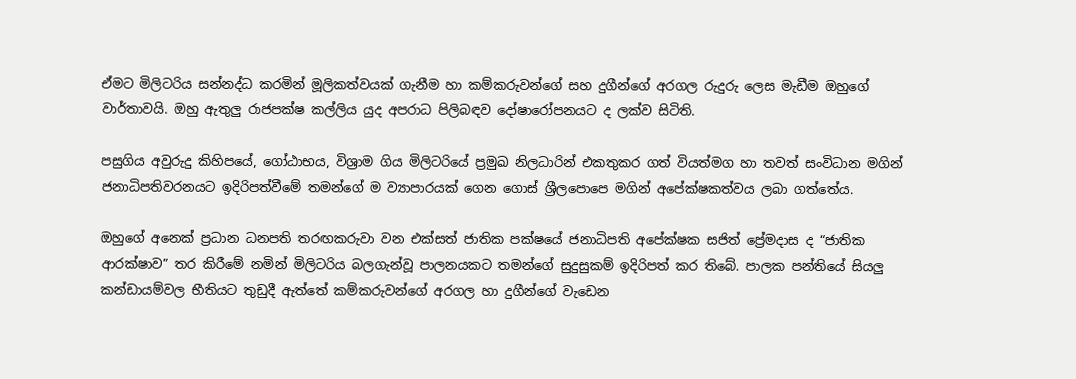ඒමට මිලිටරිය සන්නද්ධ කරමින් මූලිකත්වයක් ගැනීම හා කම්කරුවන්ගේ සහ දුගීන්ගේ අරගල රුදුරු ලෙස මැඩීම ඔහුගේ වාර්තාවයි. ඔහු ඇතුලු රාජපක්ෂ කල්ලිය යුද අපරාධ පිලිබඳව දෝෂාරෝපනයට ද ලක්ව සිටිති.

පසුගිය අවුරුදු කිහිපයේ, ගෝඨාභය, විශ්‍රාම ගිය මිලිටරියේ ප්‍රමුඛ නිලධාරින් එකතුකර ගත් වියත්මග හා තවත් සංවිධාන මගින් ජනාධිපතිවරනයට ඉදිරිපත්වීමේ තමන්ගේ ම ව්‍යාපාරයක් ගෙන ගොස් ශ්‍රීලපොපෙ මගින් අපේක්ෂකත්වය ලබා ගත්තේය.

ඔහුගේ අනෙක් ප්‍රධාන ධනපති තරඟකරුවා වන එක්සත් ජාතික පක්ෂයේ ජනාධිපති අපේක්ෂක සජිත් ප්‍රේමදාස ද “ජාතික ආරක්ෂාව” තර කිරීමේ නමින් මිලිටරිය බලගැන්වූ පාලනයකට තමන්ගේ සුදුසුකම් ඉදිරිපත් කර තිබේ. පාලක පන්තියේ සියලු කන්ඩායම්වල භීතියට තුඩුදී ඇත්තේ කම්කරුවන්ගේ අරගල හා දුගීන්ගේ වැඩෙන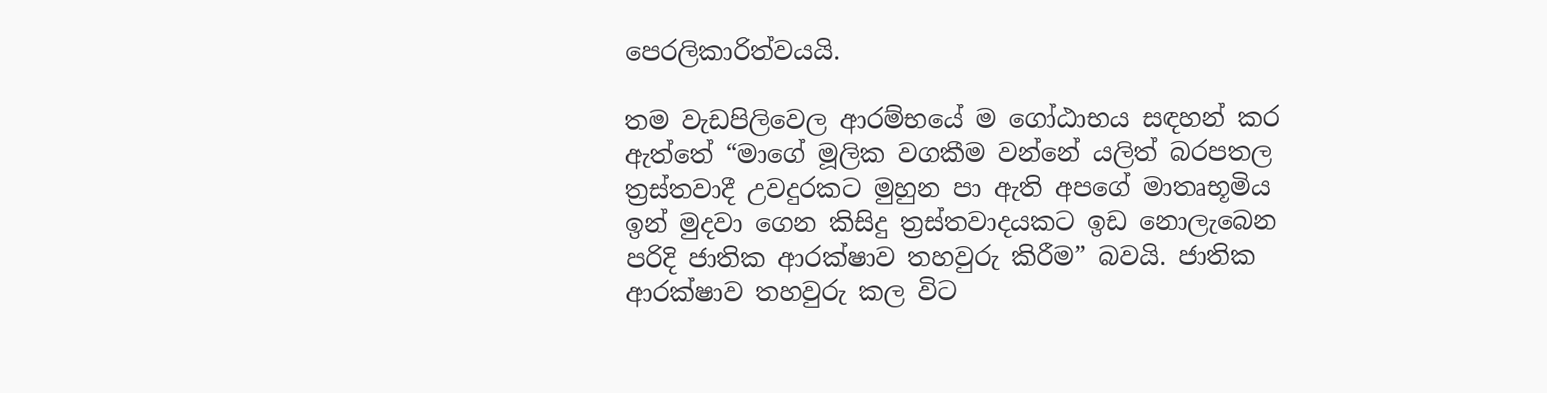පෙරලිකාරිත්වයයි.

තම වැඩපිලිවෙල ආරම්භයේ ම ගෝඨාභය සඳහන් කර ඇත්තේ “මාගේ මූලික වගකීම වන්නේ යලිත් බරපතල ත්‍රස්තවාදී උවදුරකට මුහුන පා ඇති අපගේ මාතෘභූමිය ඉන් මුදවා ගෙන කිසිදු ත්‍රස්තවාදයකට ඉඩ නොලැබෙන පරිදි ජාතික ආරක්ෂාව තහවුරු කිරීම” බවයි. ජාතික ආරක්ෂාව තහවුරු කල විට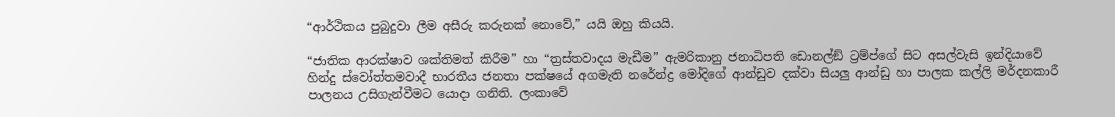“ආර්ථිකය පුබුදුවා ලීම අසීරු කරුනක් නොවේ,” යයි ඔහු කියයි.

“ජාතික ආරක්ෂාව ශක්තිමත් කිරීම” හා “ත්‍රස්තවාදය මැඩීම” ඇමරිකානු ජනාධිපති ඩොනල්ඞ් ට්‍රම්ප්ගේ සිට අසල්වැසි ඉන්දියාවේ හින්දු ස්වෝත්තමවාදී භාරතීය ජනතා පක්ෂයේ අගමැති නරේන්ද්‍ර මෝදිගේ ආන්ඩුව දක්වා සියලු ආන්ඩු හා පාලක කල්ලි මර්දනකාරී පාලනය උසිගැන්වීමට යොදා ගනිති. ලංකාවේ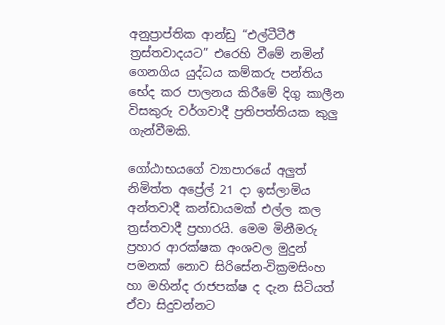අනුප්‍රාප්තික ආන්ඩු “එල්ටීටීඊ ත්‍රස්තවාදයට” එරෙහි වීමේ නමින් ගෙනගිය යුද්ධය කම්කරු පන්තිය භේද කර පාලනය කිරීමේ දිගු කාලීන විසකුරු වර්ගවාදී ප්‍රතිපත්තියක කුලු ගැන්වීමකි.

ගෝඨාභයගේ ව්‍යාපාරයේ අලුත් නිමිත්ත අප්‍රේල් 21 දා ඉස්ලාමිය අන්තවාදී කන්ඩායමක් එල්ල කල ත්‍රස්තවාදී ප්‍රහාරයි. මෙම මිනීමරු ප්‍රහාර ආරක්ෂක අංශවල මුදුන් පමනක් නොව සිරිසේන-වික්‍රමසිංහ හා මහින්ද රාජපක්ෂ ද දැන සිටියත් ඒවා සිදුවන්නට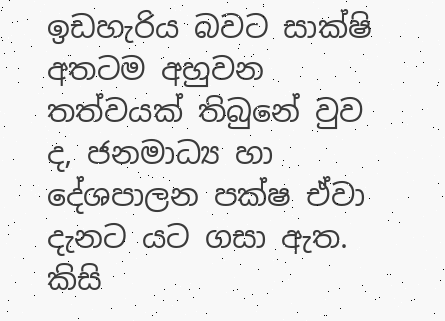ඉඩහැරිය බවට සාක්ෂි අතටම අහුවන තත්වයක් තිබුනේ වුව ද, ජනමාධ්‍ය හා දේශපාලන පක්ෂ ඒවා දැනට යට ගසා ඇත. කිසි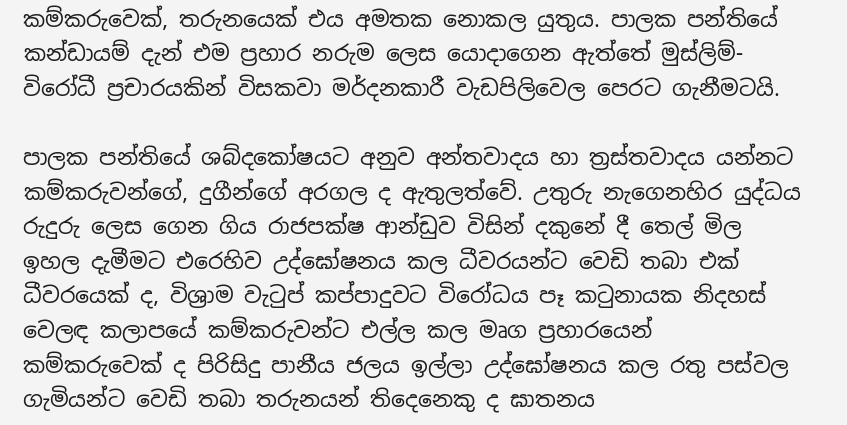කම්කරුවෙක්, තරුනයෙක් එය අමතක නොකල යුතුය. පාලක පන්තියේ කන්ඩායම් දැන් එම ප්‍රහාර නරුම ලෙස යොදාගෙන ඇත්තේ මුස්ලිම්-විරෝධී ප්‍රචාරයකින් විසකවා මර්දනකාරී වැඩපිලිවෙල පෙරට ගැනීමටයි.

පාලක පන්තියේ ශබ්දකෝෂයට අනුව අන්තවාදය හා ත්‍රස්තවාදය යන්නට කම්කරුවන්ගේ, දුගීන්ගේ අරගල ද ඇතුලත්වේ. උතුරු නැගෙනහිර යුද්ධය රුදුරු ලෙස ගෙන ගිය රාජපක්ෂ ආන්ඩුව විසින් දකුනේ දී තෙල් මිල ඉහල දැමීමට එරෙහිව උද්ඝෝෂනය කල ධීවරයන්ට වෙඩි තබා එක් ධීවරයෙක් ද, විශ්‍රාම වැටුප් කප්පාදුවට විරෝධය පෑ කටුනායක නිදහස් වෙලඳ කලාපයේ කම්කරුවන්ට එල්ල කල මෘග ප්‍රහාරයෙන් කම්කරුවෙක් ද පිරිසිදු පානීය ජලය ඉල්ලා උද්ඝෝෂනය කල රතු පස්වල ගැමියන්ට වෙඩි තබා තරුනයන් තිදෙනෙකු ද ඝාතනය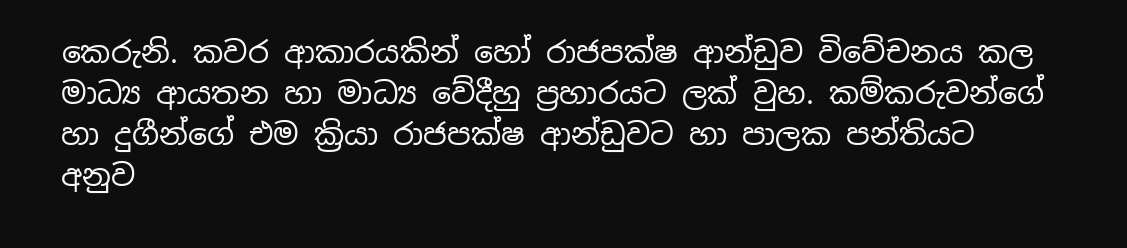කෙරුනි. කවර ආකාරයකින් හෝ රාජපක්ෂ ආන්ඩුව විවේචනය කල මාධ්‍ය ආයතන හා මාධ්‍ය වේදීහු ප්‍රහාරයට ලක් වුහ. කම්කරුවන්ගේ හා දුගීන්ගේ එම ක්‍රියා රාජපක්ෂ ආන්ඩුවට හා පාලක පන්තියට අනුව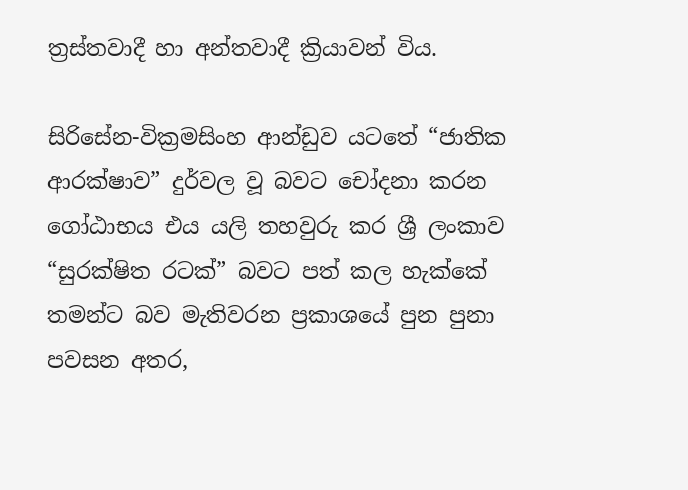ත්‍රස්තවාදී හා අන්තවාදී ක්‍රියාවන් විය.

සිරිසේන-වික්‍රමසිංහ ආන්ඩුව යටතේ “ජාතික ආරක්ෂාව” දුර්වල වූ බවට චෝදනා කරන ගෝඨාභය එය යලි තහවුරු කර ශ්‍රී ලංකාව “සුරක්ෂිත රටක්” බවට පත් කල හැක්කේ තමන්ට බව මැතිවරන ප්‍රකාශයේ පුන පුනා පවසන අතර,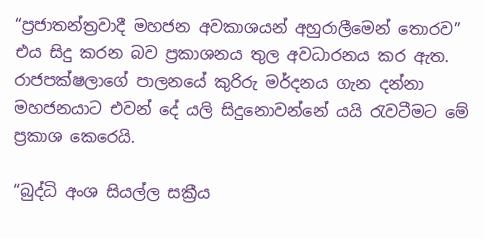“ප්‍රජාතන්ත්‍රවාදී මහජන අවකාශයන් අහුරාලීමෙන් තොරව” එය සිදු කරන බව ප්‍රකාශනය තුල අවධාරනය කර ඇත. රාජපක්ෂලාගේ පාලනයේ කුරිරු මර්දනය ගැන දන්නා මහජනයාට එවන් දේ යලි සිදුනොවන්නේ යයි රැවටීමට මේ ප්‍රකාශ කෙරෙයි.

“බුද්ධි අංශ සියල්ල සක්‍රීය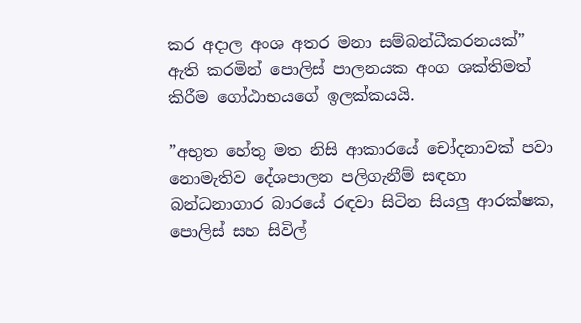කර අදාල අංශ අතර මනා සම්බන්ධීකරනයක්” ඇති කරමින් පොලිස් පාලනයක අංග ශක්තිමත් කිරීම ගෝඨාභයගේ ඉලක්කයයි.

”අභුත හේතු මත නිසි ආකාරයේ චෝදනාවක් පවා නොමැතිව දේශපාලන පලිගැනීම් සඳහා බන්ධනාගාර බාරයේ රඳවා සිටින සියලු ආරක්ෂක, පොලිස් සහ සිවිල්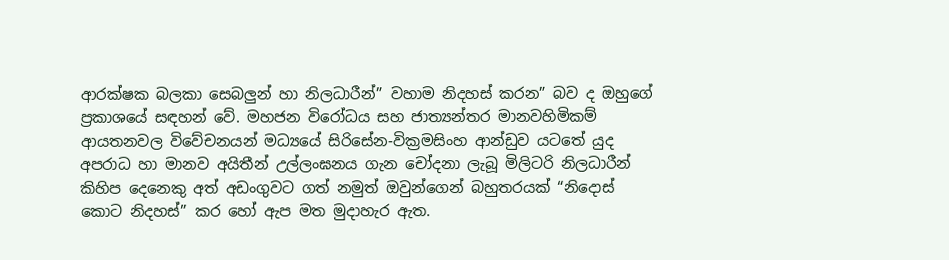ආරක්ෂක බලකා සෙබලුන් හා නිලධාරීන්” වහාම නිදහස් කරන” බව ද ඔහුගේ ප්‍රකාශයේ සඳහන් වේ. මහජන විරෝධය සහ ජාත්‍යන්තර මානවහිමිකම් ආයතනවල විවේචනයන් මධ්‍යයේ සිරිසේන-වික්‍රමසිංහ ආන්ඩුව යටතේ යුද අපරාධ හා මානව අයිතීන් උල්ලංඝනය ගැන චෝදනා ලැබූ මිලිටරි නිලධාරීන් කිහිප දෙනෙකු අත් අඩංගුවට ගත් නමුත් ඔවුන්ගෙන් බහුතරයක් “නිදොස් කොට නිදහස්” කර හෝ ඇප මත මුදාහැර ඇත.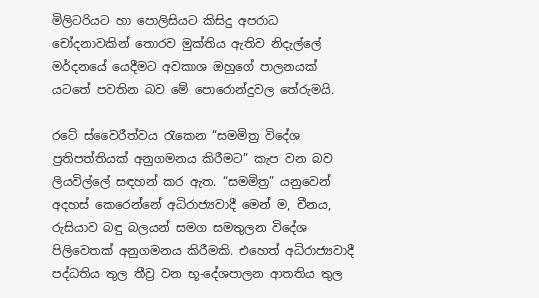මිලිටරියට හා පොලිසියට කිසිදු අපරාධ චෝදනාවකින් තොරව මුක්තිය ඇතිව නිදැල්ලේ මර්දනයේ යෙදීමට අවකාශ ඔහුගේ පාලනයක් යටතේ පවතින බව මේ පොරොන්දුවල තේරුමයි.

රටේ ස්වෛරීත්වය රැකෙන “සමමිත්‍ර විදේශ ප්‍රතිපත්තියක් අනුගමනය කිරීමට” කැප වන බව ලියවිල්ලේ සඳහන් කර ඇත. “සමමිත්‍ර” යනුවෙන් අදහස් කෙරෙන්නේ අධිරාජ්‍යවාදී මෙන් ම, චීනය, රුසියාව බඳු බලයන් සමග සමතුලන විදේශ පිලිවෙතක් අනුගමනය කිරීමකි. එහෙත් අධිරාජ්‍යවාදී පද්ධතිය තුල තීව්‍ර වන භූ-දේශපාලන ආතතිය තුල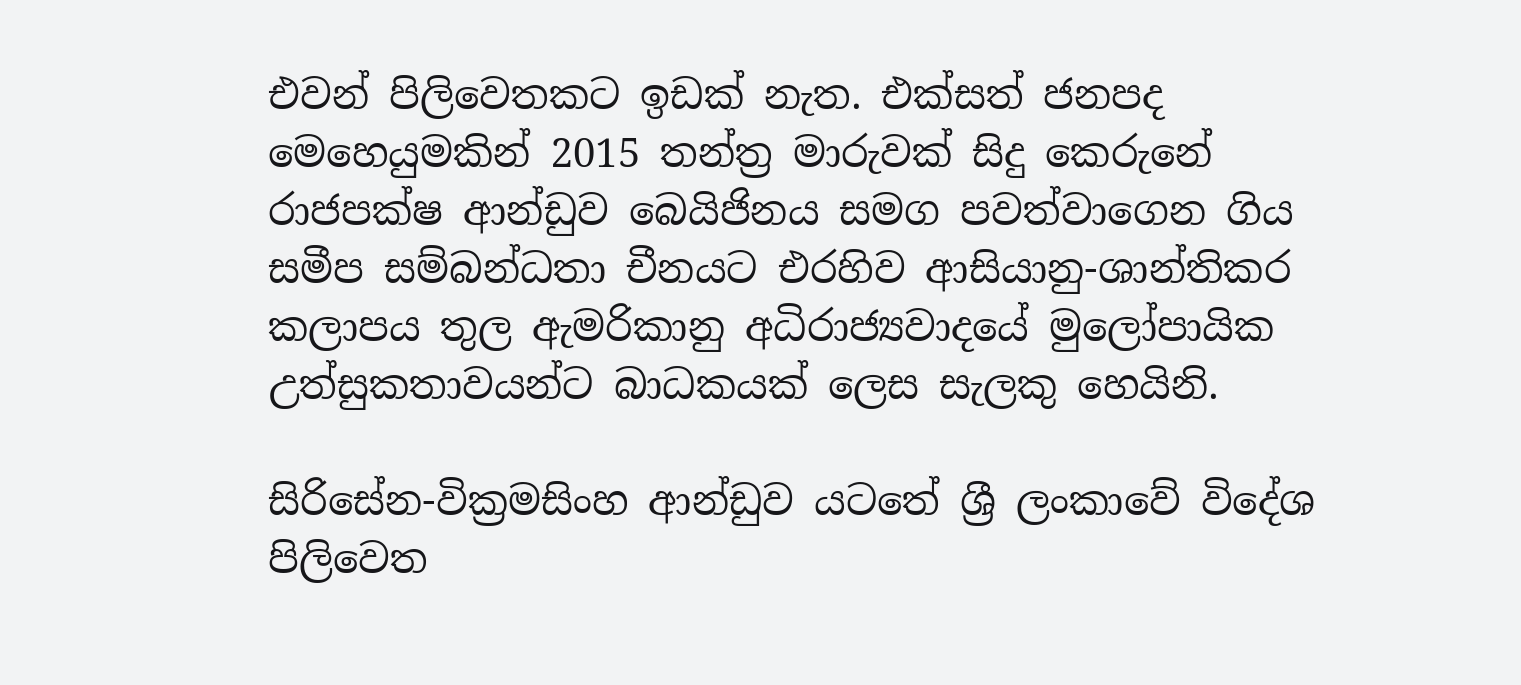එවන් පිලිවෙතකට ඉඩක් නැත. එක්සත් ජනපද මෙහෙයුමකින් 2015 තන්ත්‍ර මාරුවක් සිදු කෙරුනේ රාජපක්ෂ ආන්ඩුව බෙයිජිනය සමග පවත්වාගෙන ගිය සමීප සම්බන්ධතා චීනයට එරහිව ආසියානු-ශාන්තිකර කලාපය තුල ඇමරිකානු අධිරාජ්‍යවාදයේ මුලෝපායික උත්සුකතාවයන්ට බාධකයක් ලෙස සැලකු හෙයිනි.

සිරිසේන-වික්‍රමසිංහ ආන්ඩුව යටතේ ශ්‍රී ලංකාවේ විදේශ පිලිවෙත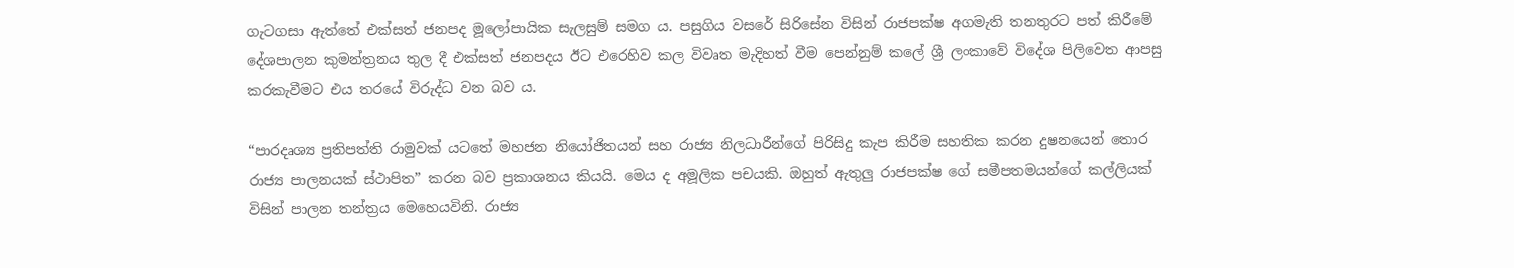ගැටගසා ඇත්තේ එක්සත් ජනපද මූලෝපායික සැලසුම් සමග ය. පසුගිය වසරේ සිරිසේන විසින් රාජපක්ෂ අගමැති තනතුරට පත් කිරීමේ දේශපාලන කුමන්ත්‍රනය තුල දී එක්සත් ජනපදය ඊට එරෙහිව කල විවෘත මැදිහත් වීම පෙන්නුම් කලේ ශ්‍රී ලංකාවේ විදේශ පිලිවෙත ආපසු කරකැවීමට එය තරයේ විරුද්ධ වන බව ය.

“පාරදෘශ්‍ය ප්‍රතිපත්ති රාමුවක් යටතේ මහජන නියෝජිතයන් සහ රාජ්‍ය නිලධාරීන්ගේ පිරිසිදු කැප කිරීම සහතික කරන දුෂනයෙන් තොර රාජ්‍ය පාලනයක් ස්ථාපිත” කරන බව ප්‍රකාශනය කියයි. මෙය ද අමූලික පචයකි. ඔහුත් ඇතුලු රාජපක්ෂ ගේ සමීපතමයන්ගේ කල්ලියක් විසින් පාලන තන්ත්‍රය මෙහෙයවිනි. රාජ්‍ය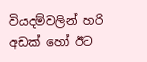වියදම්වලින් හරි අඩක් හෝ ඊට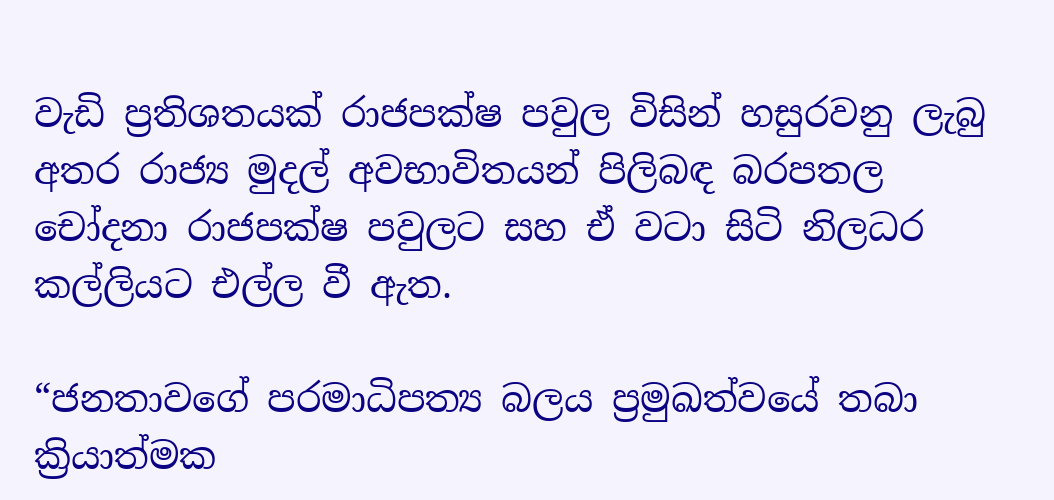වැඩි ප්‍රතිශතයක් රාජපක්ෂ පවුල විසින් හසුරවනු ලැබු අතර රාජ්‍ය මුදල් අවභාවිතයන් පිලිබඳ බරපතල චෝදනා රාජපක්ෂ පවුලට සහ ඒ වටා සිටි නිලධර කල්ලියට එල්ල වී ඇත.

“ජනතාවගේ පරමාධිපත්‍ය බලය ප්‍රමුඛත්වයේ තබා ක්‍රියාත්මක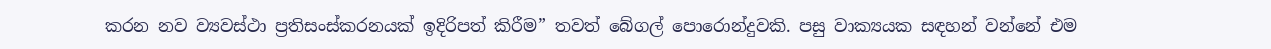කරන නව ව්‍යවස්ථා ප්‍රතිසංස්කරනයක් ඉදිරිපත් කිරීම” තවත් බේගල් පොරොන්දුවකි. පසු වාක්‍යයක සඳහන් වන්නේ එම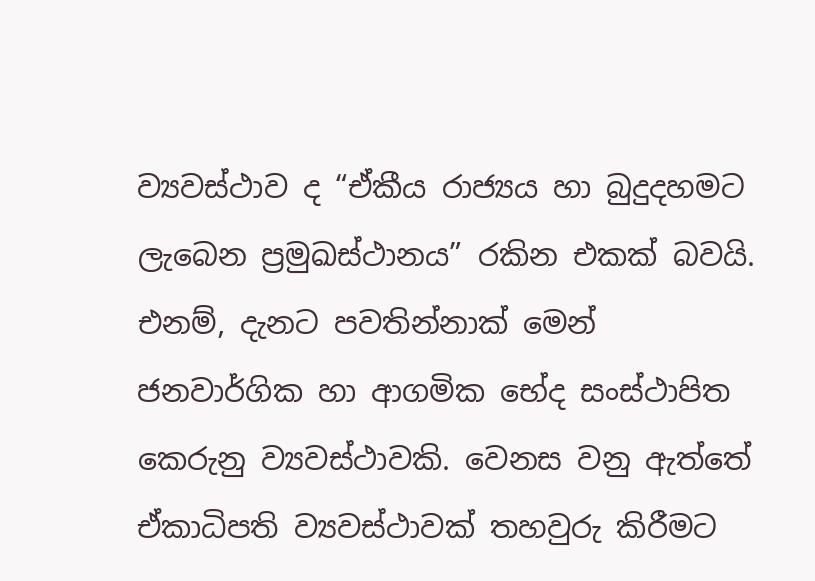ව්‍යවස්ථාව ද “ඒකීය රාජ්‍යය හා බුදුදහමට ලැබෙන ප්‍රමුඛස්ථානය” රකින එකක් බවයි. එනම්, දැනට පවතින්නාක් මෙන් ජනවාර්ගික හා ආගමික භේද සංස්ථාපිත කෙරුනු ව්‍යවස්ථාවකි. වෙනස වනු ඇත්තේ ඒකාධිපති ව්‍යවස්ථාවක් තහවුරු කිරීමට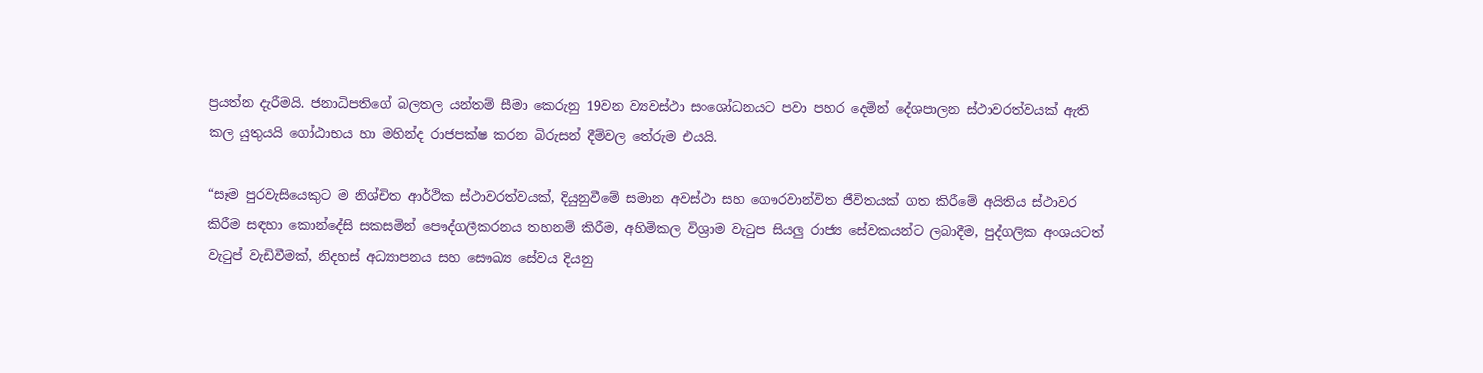ප්‍රයත්න දැරීමයි. ජනාධිපතිගේ බලතල යන්තම් සීමා කෙරුනු 19වන ව්‍යවස්ථා සංශෝධනයට පවා පහර දෙමින් දේශපාලන ස්ථාවරත්වයක් ඇති කල යුතුයයි ගෝඨාභය හා මහින්ද රාජපක්ෂ කරන බිරුසන් දීම්වල තේරුම එයයි.

“සෑම පුරවැසියෙකුට ම නිශ්චිත ආර්ථික ස්ථාවරත්වයක්, දියුනුවීමේ සමාන අවස්ථා සහ ගෞරවාන්විත ජීවිතයක් ගත කිරීමේ අයිතිය ස්ථාවර කිරීම සඳහා කොන්දේසි සකසමින් පෞද්ගලීකරනය තහනම් කිරීම, අහිමිකල විශ්‍රාම වැටුප සියලු රාජ්‍ය සේවකයන්ට ලබාදීම, පුද්ගලික අංශයටත් වැටුප් වැඩිවීමක්, නිදහස් අධ්‍යාපනය සහ සෞඛ්‍ය සේවය දියනු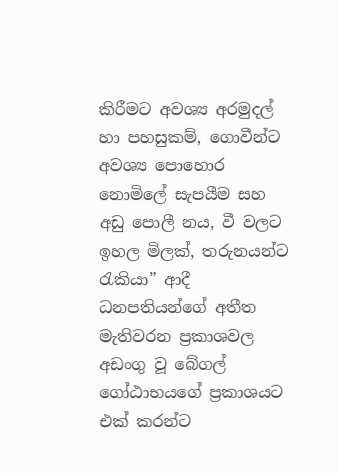කිරීමට අවශ්‍ය අරමුදල් හා පහසුකම්, ගොවීන්ට අවශ්‍ය පොහොර නොමිලේ සැපයීම සහ අඩු පොලී නය, වී වලට ඉහල මිලක්, තරුනයන්ට රැකියා” ආදී ධනපතියන්ගේ අතීත මැතිවරන ප්‍රකාශවල අඩංගු වූ බේගල් ගෝඨාභයගේ ප්‍රකාශයට එක් කරන්ට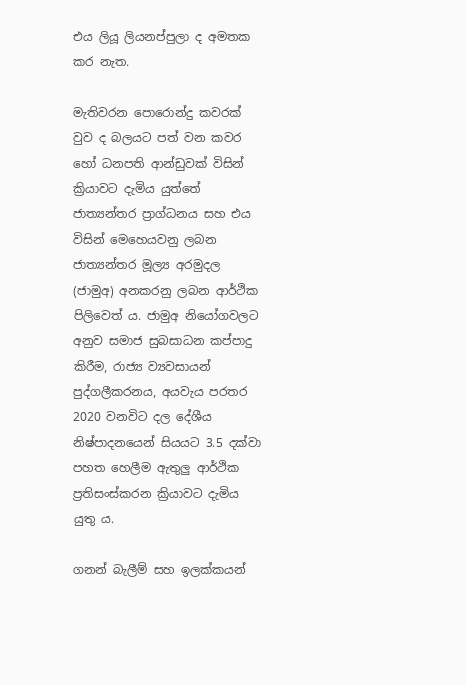එය ලියූ ලියනප්පුලා ද අමතක කර නැත.

මැතිවරන පොරොන්දු කවරක් වුව ද බලයට පත් වන කවර හෝ ධනපති ආන්ඩුවක් විසින් ක්‍රියාවට දැමිය යුත්තේ ජාත්‍යන්තර ප්‍රාග්ධනය සහ එය විසින් මෙහෙයවනු ලබන ජාත්‍යන්තර මූල්‍ය අරමුදල (ජාමුඅ) අනකරනු ලබන ආර්ථික පිලිවෙත් ය. ජාමුඅ නියෝගවලට අනුව සමාජ සුබසාධන කප්පාදු කිරීම, රාජ්‍ය ව්‍යවසායන් පුද්ගලීකරනය, අයවැය පරතර 2020 වනවිට දල දේශීය නිෂ්පාදනයෙන් සියයට 3.5 දක්වා පහත හෙලීම ඇතුලු ආර්ථික ප්‍රතිසංස්කරන ක්‍රියාවට දැමිය යුතු ය.

ගනන් බැලීම් සහ ඉලක්කයන්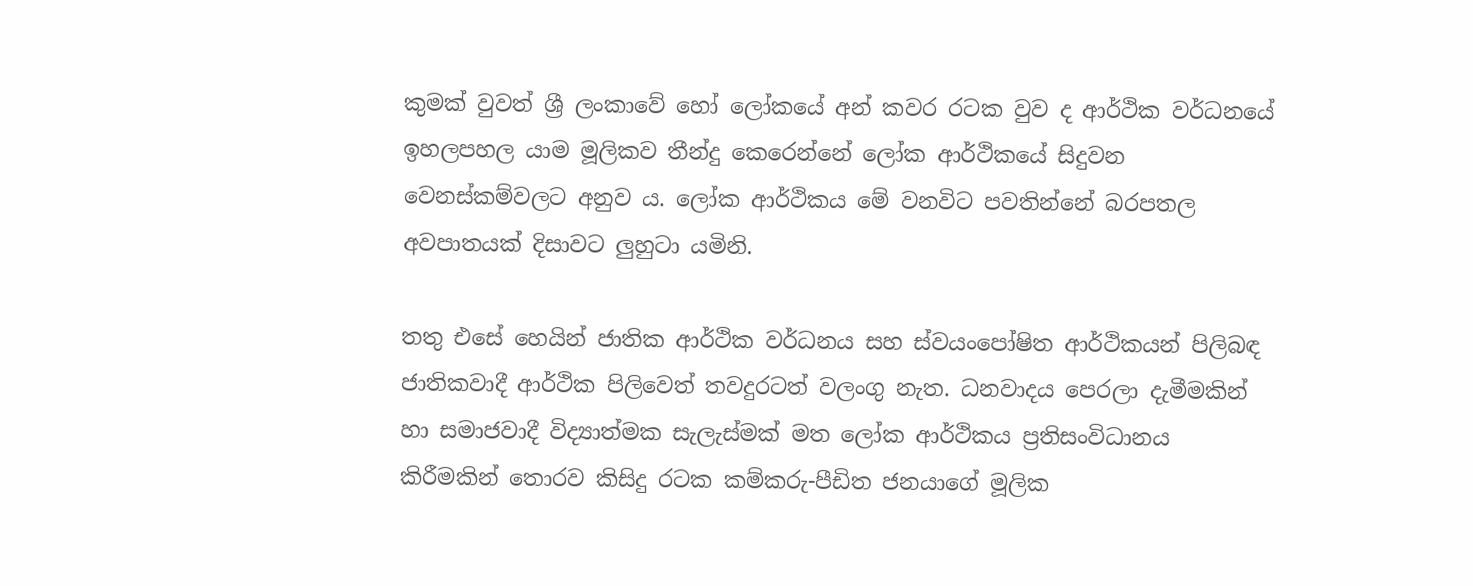කුමක් වුවත් ශ්‍රී ලංකාවේ හෝ ලෝකයේ අන් කවර රටක වුව ද ආර්ථික වර්ධනයේ ඉහලපහල යාම මූලිකව තීන්දු කෙරෙන්නේ ලෝක ආර්ථිකයේ සිදුවන වෙනස්කම්වලට අනුව ය. ලෝක ආර්ථිකය මේ වනවිට පවතින්නේ බරපතල අවපාතයක් දිසාවට ලුහුටා යමිනි.

තතු එසේ හෙයින් ජාතික ආර්ථික වර්ධනය සහ ස්වයංපෝෂිත ආර්ථිකයන් පිලිබඳ ජාතිකවාදී ආර්ථික පිලිවෙත් තවදුරටත් වලංගු නැත. ධනවාදය පෙරලා දැමීමකින් හා සමාජවාදී විද්‍යාත්මක සැලැස්මක් මත ලෝක ආර්ථිකය ප්‍රතිසංවිධානය කිරීමකින් තොරව කිසිදු රටක කම්කරු-පීඩිත ජනයාගේ මූලික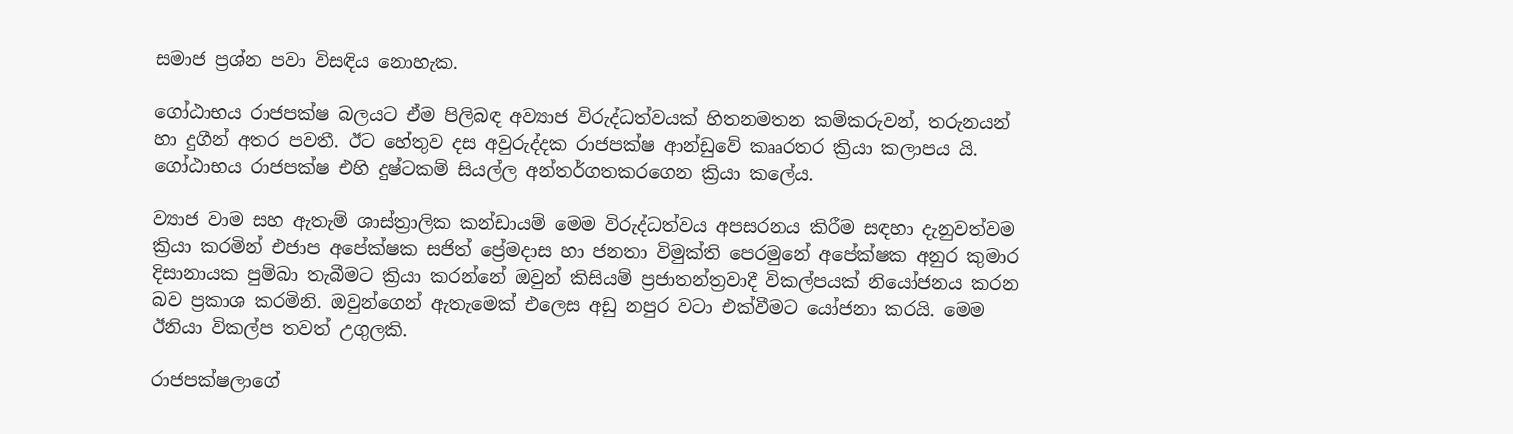සමාජ ප්‍රශ්න පවා විසඳිය නොහැක.

ගෝඨාභය රාජපක්ෂ බලයට ඒම පිලිබඳ අව්‍යාජ විරුද්ධත්වයක් හිතනමතන කම්කරුවන්, තරුනයන් හා දුගීන් අතර පවතී. ඊට හේතුව දස අවුරුද්දක රාජපක්ෂ ආන්ඩුවේ කෲරතර ක්‍රියා කලාපය යි. ගෝඨාභය රාජපක්ෂ එහි දුෂ්ටකම් සියල්ල අන්තර්ගතකරගෙන ක්‍රියා කලේය.

ව්‍යාජ වාම සහ ඇතැම් ශාස්ත්‍රාලික කන්ඩායම් මෙම විරුද්ධත්වය අපසරනය කිරීම සඳහා දැනුවත්වම ක්‍රියා කරමින් එජාප අපේක්ෂක සජිත් ප්‍රේමදාස හා ජනතා විමුක්ති පෙරමුනේ අපේක්ෂක අනුර කුමාර දිසානායක පුම්බා තැබීමට ක්‍රියා කරන්නේ ඔවුන් කිසියම් ප්‍රජාතන්ත්‍රවාදී විකල්පයක් නියෝජනය කරන බව ප්‍රකාශ කරමිනි. ඔවුන්ගෙන් ඇතැමෙක් එලෙස අඩු නපුර වටා එක්වීමට යෝජනා කරයි. මෙම ඊනියා විකල්ප තවත් උගුලකි.

රාජපක්ෂලාගේ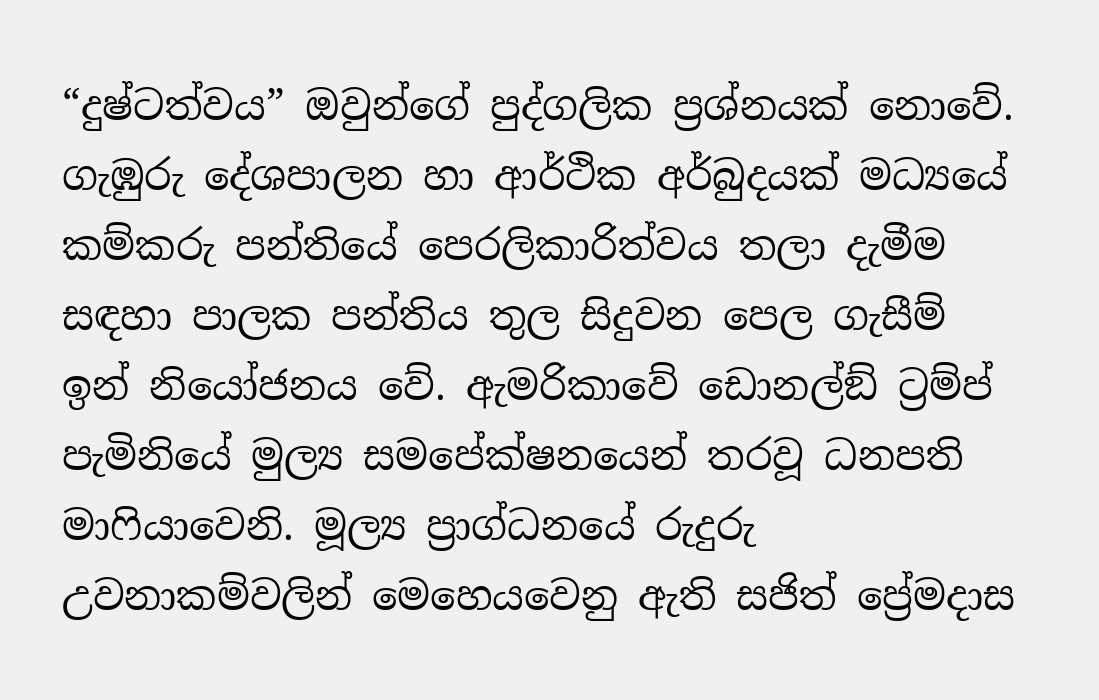“දුෂ්ටත්වය” ඔවුන්ගේ පුද්ගලික ප්‍රශ්නයක් නොවේ. ගැඹුරු දේශපාලන හා ආර්ථික අර්බුදයක් මධ්‍යයේ කම්කරු පන්තියේ පෙරලිකාරිත්වය තලා දැමීම සඳහා පාලක පන්තිය තුල සිදුවන පෙල ගැසීම් ඉන් නියෝජනය වේ. ඇමරිකාවේ ඩොනල්ඞ් ට්‍රම්ප් පැමිනියේ මුල්‍ය සමපේක්ෂනයෙන් තරවූ ධනපති මාෆියාවෙනි. මූල්‍ය ප්‍රාග්ධනයේ රුදුරු උවනාකම්වලින් මෙහෙයවෙනු ඇති සජිත් ප්‍රේමදාස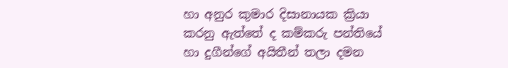හා අනුර කුමාර දිසානායක ක්‍රියා කරනු ඇත්තේ ද කම්කරු පන්තියේ හා දුගීන්ගේ අයිතීන් තලා දමන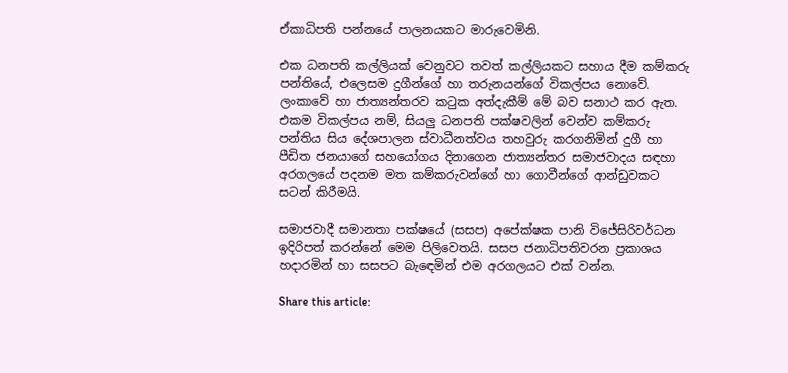ඒකාධිපති පන්නයේ පාලනයකට මාරුවෙමිනි.

එක ධනපති කල්ලියක් වෙනුවට තවත් කල්ලියකට සහාය දීම කම්කරු පන්තියේ, එලෙසම දුගීන්ගේ හා තරුනයන්ගේ විකල්පය නොවේ. ලංකාවේ හා ජාත්‍යන්තරව කටුක අත්දැකීම් මේ බව සනාථ කර ඇත. එකම විකල්පය නම්, සියලු ධනපති පක්ෂවලින් වෙන්ව කම්කරු පන්තිය සිය දේශපාලන ස්වාධීනත්වය තහවුරු කරගනිමින් දුගී හා පීඩිත ජනයාගේ සහයෝගය දිනාගෙන ජාත්‍යන්තර සමාජවාදය සඳහා අරගලයේ පදනම මත කම්කරුවන්ගේ හා ගොවීන්ගේ ආන්ඩුවකට සටන් කිරීමයි.

සමාජවාදී සමානතා පක්ෂයේ (සසප) අපේක්ෂක පානි විජේසිරිවර්ධන ඉදිරිපත් කරන්නේ මෙම පිලිවෙතයි. සසප ජනාධිපතිවරන ප්‍රකාශය හදාරමින් හා සසපට බැඳෙමින් එම අරගලයට එක් වන්න.

Share this article: